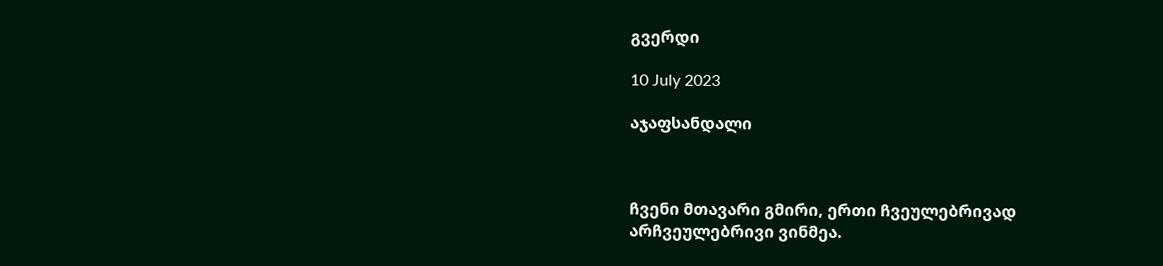გვერდი

10 July 2023

აჯაფსანდალი



ჩვენი მთავარი გმირი, ერთი ჩვეულებრივად არჩვეულებრივი ვინმეა.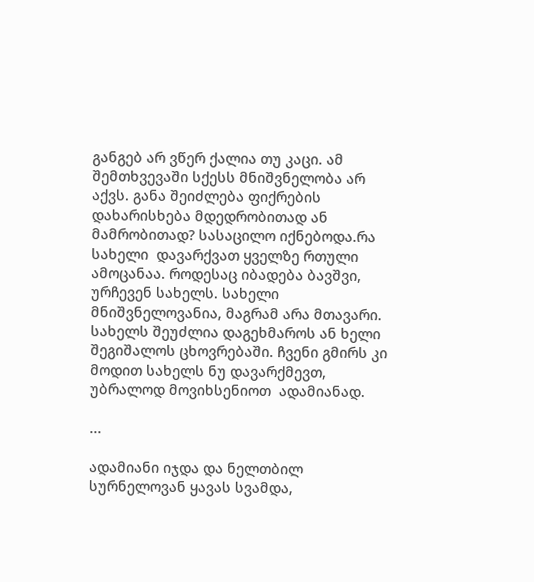განგებ არ ვწერ ქალია თუ კაცი. ამ შემთხვევაში სქესს მნიშვნელობა არ აქვს. განა შეიძლება ფიქრების დახარისხება მდედრობითად ან მამრობითად? სასაცილო იქნებოდა.რა სახელი  დავარქვათ ყველზე რთული ამოცანაა. როდესაც იბადება ბავშვი, ურჩევენ სახელს. სახელი მნიშვნელოვანია, მაგრამ არა მთავარი. სახელს შეუძლია დაგეხმაროს ან ხელი შეგიშალოს ცხოვრებაში. ჩვენი გმირს კი მოდით სახელს ნუ დავარქმევთ, უბრალოდ მოვიხსენიოთ  ადამიანად.

...

ადამიანი იჯდა და ნელთბილ სურნელოვან ყავას სვამდა,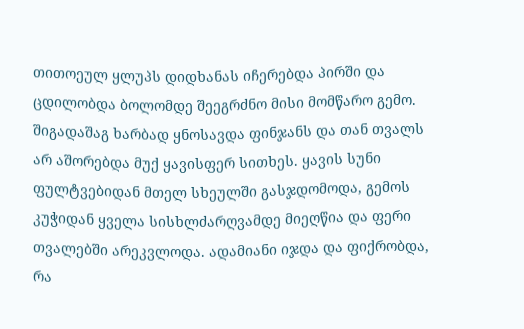თითოეულ ყლუპს დიდხანას იჩერებდა პირში და ცდილობდა ბოლომდე შეეგრძნო მისი მომწარო გემო. შიგადაშაგ ხარბად ყნოსავდა ფინჯანს და თან თვალს არ აშორებდა მუქ ყავისფერ სითხეს. ყავის სუნი ფულტვებიდან მთელ სხეულში გასჯდომოდა, გემოს კუჭიდან ყველა სისხლძარღვამდე მიეღწია და ფერი თვალებში არეკვლოდა. ადამიანი იჯდა და ფიქრობდა, რა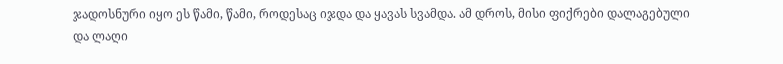ჯადოსნური იყო ეს წამი, წამი, როდესაც იჯდა და ყავას სვამდა. ამ დროს, მისი ფიქრები დალაგებული და ლაღი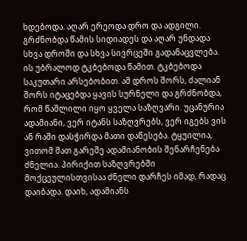ხდებოდა. აღარ ერეოდა დრო და ადგილი. გრძნობდა წამის სიდიადეს და აღარ უნდადა  სხვა დროში და სხვა სივრცეში გადანაცვლება. ის უბრალოდ ტკბებოდა წამით. ტკბებოდა საკუთარი არსებობით. ამ დროს შორს, ძალიან შორს იტაცებდა ყავის სურნელი და გრძნობდა, რომ წაშლილი იყო ყველა საზღვარი. უცანურია ადამიანი, ვერ იტანს საზღვრებს, ვერ იგებს ვის ან რაში დასჭირდა მათი დაწესება. ტყუილია,  ვითომ მათ გარეშე ადამიანობის შენარჩენება ძნელია. პირიქით საზღვრებში მოქცეულისთვისაა ძნელი დარჩეს იმად, რადაც დაიბადა. დაიხ, ადამიანს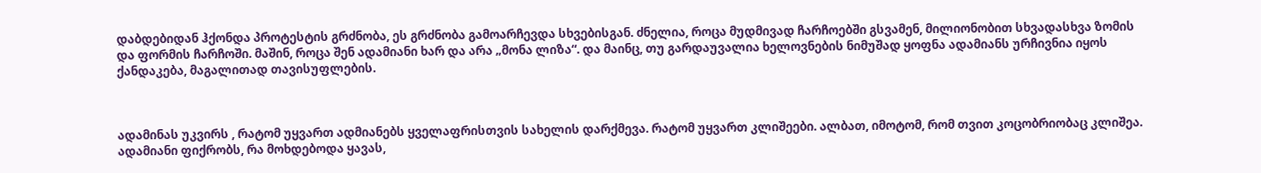დაბდებიდან ჰქონდა პროტესტის გრძნობა, ეს გრძნობა გამოარჩევდა სხვებისგან. ძნელია, როცა მუდმივად ჩარჩოებში გსვამენ, მილიონობით სხვადასხვა ზომის და ფორმის ჩარჩოში. მაშინ, როცა შენ ადამიანი ხარ და არა „მონა ლიზა“. და მაინც, თუ გარდაუვალია ხელოვნების ნიმუშად ყოფნა ადამიანს ურჩივნია იყოს ქანდაკება, მაგალითად თავისუფლების.



ადამინას უკვირს , რატომ უყვართ ადმიანებს ყველაფრისთვის სახელის დარქმევა. რატომ უყვართ კლიშეები. ალბათ, იმოტომ, რომ თვით კოცობრიობაც კლიშეა. ადამიანი ფიქრობს, რა მოხდებოდა ყავას,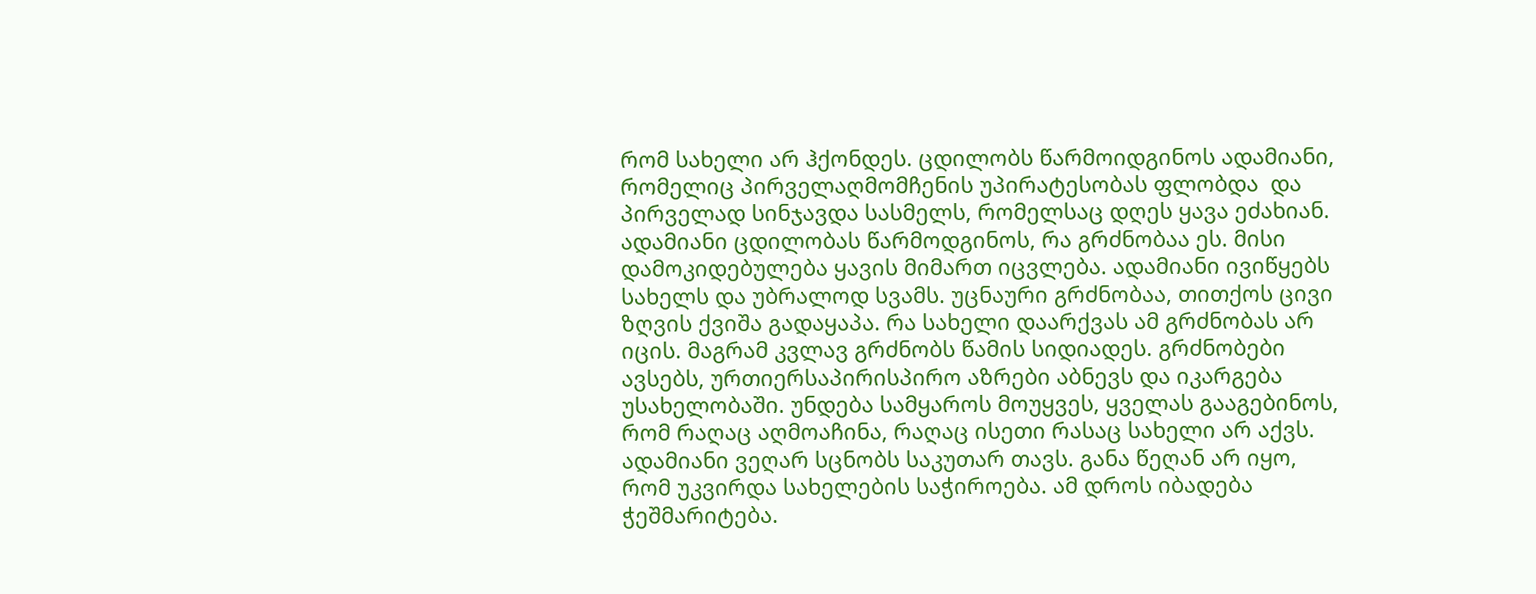რომ სახელი არ ჰქონდეს. ცდილობს წარმოიდგინოს ადამიანი, რომელიც პირველაღმომჩენის უპირატესობას ფლობდა  და პირველად სინჯავდა სასმელს, რომელსაც დღეს ყავა ეძახიან. ადამიანი ცდილობას წარმოდგინოს, რა გრძნობაა ეს. მისი დამოკიდებულება ყავის მიმართ იცვლება. ადამიანი ივიწყებს სახელს და უბრალოდ სვამს. უცნაური გრძნობაა, თითქოს ცივი ზღვის ქვიშა გადაყაპა. რა სახელი დაარქვას ამ გრძნობას არ იცის. მაგრამ კვლავ გრძნობს წამის სიდიადეს. გრძნობები ავსებს, ურთიერსაპირისპირო აზრები აბნევს და იკარგება უსახელობაში. უნდება სამყაროს მოუყვეს, ყველას გააგებინოს, რომ რაღაც აღმოაჩინა, რაღაც ისეთი რასაც სახელი არ აქვს. ადამიანი ვეღარ სცნობს საკუთარ თავს. განა წეღან არ იყო, რომ უკვირდა სახელების საჭიროება. ამ დროს იბადება ჭეშმარიტება.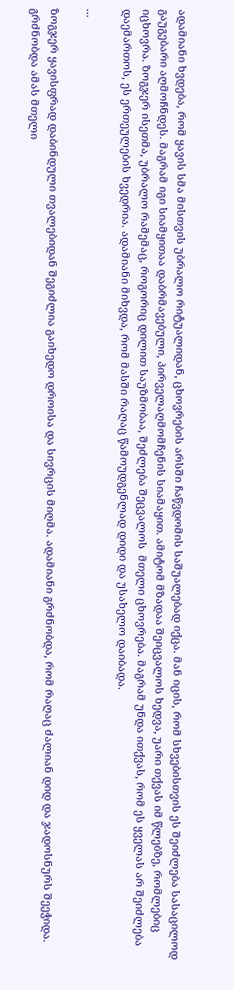ადამიანი ხვდება, რომ ყავის სმა მისთვის უბრალო რიტუალიდან, ცხოვრების არსში ჩაწვდომის საშუალებად იქცა. მან იცის, რომ სხვებისთვის ეს შეიძლება სასაცილოდ გაუგებარი აღმოჩნდეს. მაგრამ იგი სიამყითაა დაბრმავებული, პირველაღმომჩენის სიამაყით. ამიტომ მზადაა შეიცვალოს ხედვა, უარი თქვას იმ წლებზე, რომლებიც იცხოვრა. ზოგჯერ ისეთმა, უბრალო რამემაც, როგორიც დილით საუზმობაა, შეძლება შეცვალოს  მთელი ცხოვრება. მაგრამ უნდა ითქვას, რომ ეს ყველას არ შეიძლება დაემართოს, ეს ერთეულების ხვედრია. ადამიანი მიხვდა, რომ მასში რაღაც წამოუდგენლად დიდი და უსახელო დაიბადა.

...

ზოგჯერ ყავისფრად დაბინდული თვალებიდან შეგიძლია გაიხედო დროისა და სივრცის მიღმა. ადამიანი გრძნობდა, რომ რაღაც ძალიან დიდ და ჯადოსნურს შეეჭიდა. გრძნობდა ამას მთელი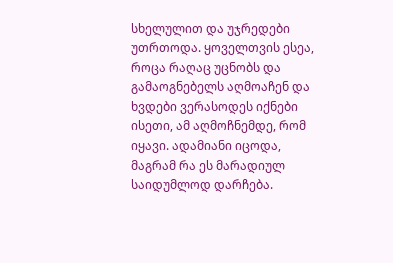სხელულით და უჯრედები უთრთოდა. ყოველთვის ესეა, როცა რაღაც უცნობს და გამაოგნებელს აღმოაჩენ და ხვდები ვერასოდეს იქნები ისეთი, ამ აღმოჩნემდე, რომ იყავი. ადამიანი იცოდა, მაგრამ რა ეს მარადიულ საიდუმლოდ დარჩება.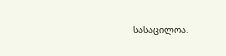სასაცილოა.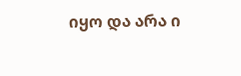იყო და არა ი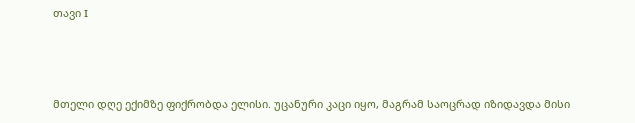თავი I



მთელი დღე ექიმზე ფიქრობდა ელისი. უცანური კაცი იყო, მაგრამ საოცრად იზიდავდა მისი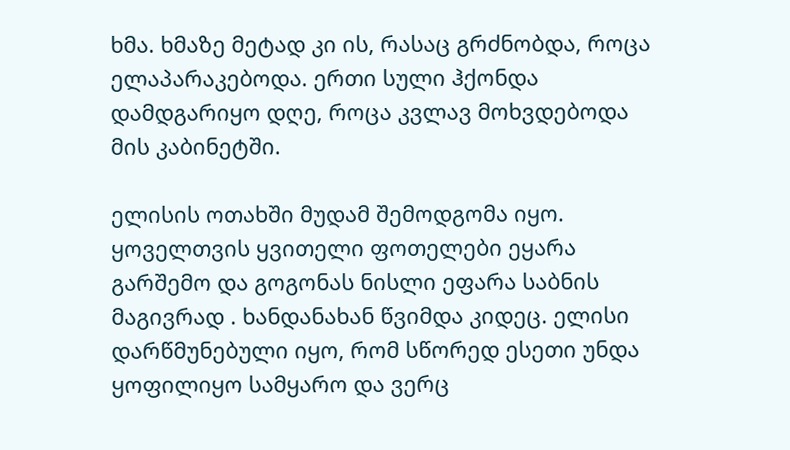ხმა. ხმაზე მეტად კი ის, რასაც გრძნობდა, როცა ელაპარაკებოდა. ერთი სული ჰქონდა დამდგარიყო დღე, როცა კვლავ მოხვდებოდა მის კაბინეტში.

ელისის ოთახში მუდამ შემოდგომა იყო. ყოველთვის ყვითელი ფოთელები ეყარა გარშემო და გოგონას ნისლი ეფარა საბნის მაგივრად . ხანდანახან წვიმდა კიდეც. ელისი დარწმუნებული იყო, რომ სწორედ ესეთი უნდა ყოფილიყო სამყარო და ვერც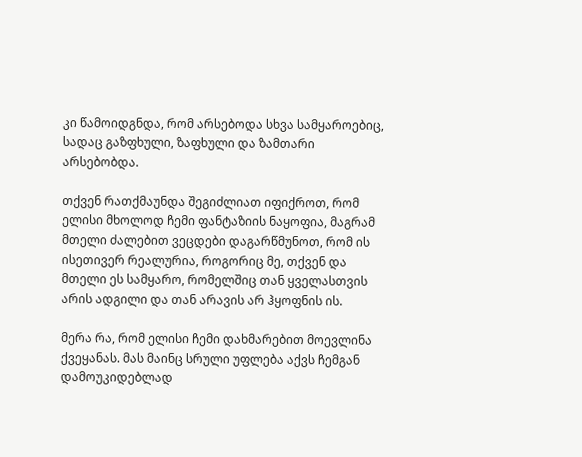კი წამოიდგნდა, რომ არსებოდა სხვა სამყაროებიც, სადაც გაზფხული, ზაფხული და ზამთარი არსებობდა.

თქვენ რათქმაუნდა შეგიძლიათ იფიქროთ, რომ ელისი მხოლოდ ჩემი ფანტაზიის ნაყოფია, მაგრამ მთელი ძალებით ვეცდები დაგარწმუნოთ, რომ ის ისეთივერ რეალურია, როგორიც მე, თქვენ და მთელი ეს სამყარო, რომელშიც თან ყველასთვის არის ადგილი და თან არავის არ ჰყოფნის ის.

მერა რა, რომ ელისი ჩემი დახმარებით მოევლინა ქვეყანას. მას მაინც სრული უფლება აქვს ჩემგან დამოუკიდებლად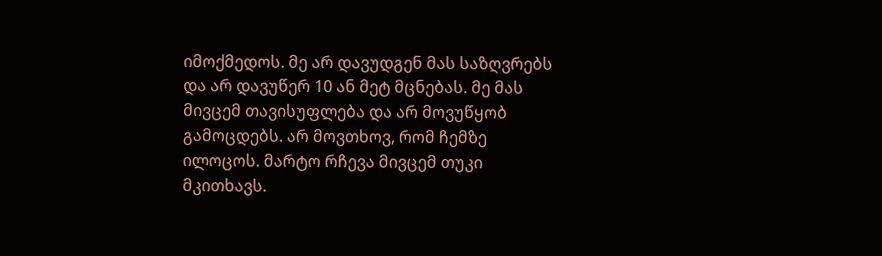იმოქმედოს. მე არ დავუდგენ მას საზღვრებს და არ დავუწერ 10 ან მეტ მცნებას. მე მას მივცემ თავისუფლება და არ მოვუწყობ გამოცდებს. არ მოვთხოვ, რომ ჩემზე ილოცოს. მარტო რჩევა მივცემ თუკი მკითხავს.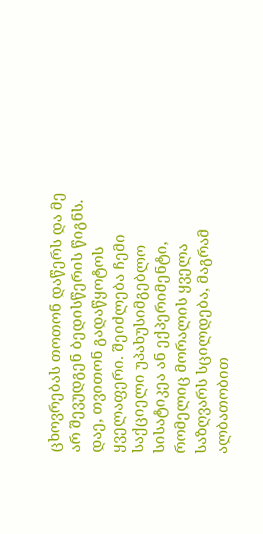ცხოვრებას თოთონ დაწერს და მე არ შევუდგენ ბედისწერის წიგნს. დაე, თვითონ გადაწყოტოს ყველაფერი. შეიძლება ჩემი საქციელი უპახუსიმგებლო სისატიკეა ან ექპერიმენტი, რომელიც მორალის ყველა საზღვარს სცილდება, მაგრამ ალბათობით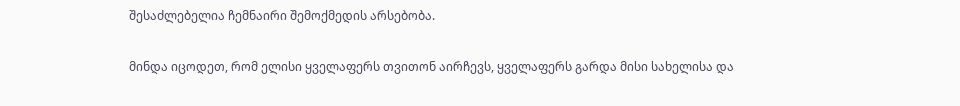შესაძლებელია ჩემნაირი შემოქმედის არსებობა.

მინდა იცოდეთ, რომ ელისი ყველაფერს თვითონ აირჩევს, ყველაფერს გარდა მისი სახელისა და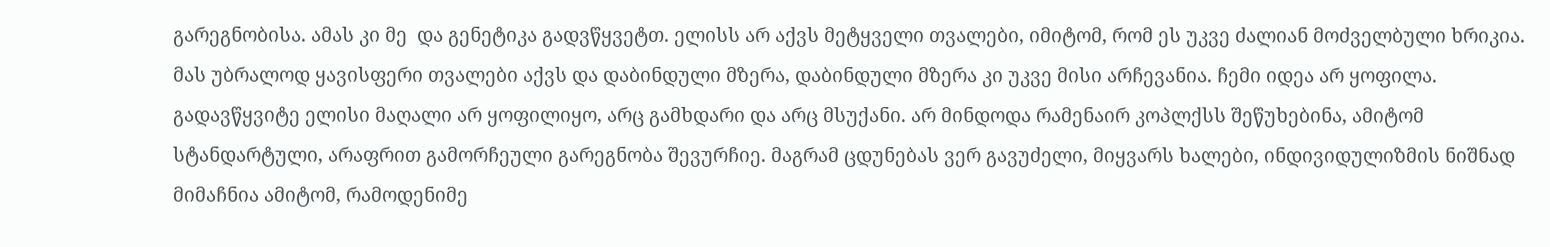გარეგნობისა. ამას კი მე  და გენეტიკა გადვწყვეტთ. ელისს არ აქვს მეტყველი თვალები, იმიტომ, რომ ეს უკვე ძალიან მოძველბული ხრიკია. მას უბრალოდ ყავისფერი თვალები აქვს და დაბინდული მზერა, დაბინდული მზერა კი უკვე მისი არჩევანია. ჩემი იდეა არ ყოფილა. გადავწყვიტე ელისი მაღალი არ ყოფილიყო, არც გამხდარი და არც მსუქანი. არ მინდოდა რამენაირ კოპლქსს შეწუხებინა, ამიტომ სტანდარტული, არაფრით გამორჩეული გარეგნობა შევურჩიე. მაგრამ ცდუნებას ვერ გავუძელი, მიყვარს ხალები, ინდივიდულიზმის ნიშნად მიმაჩნია ამიტომ, რამოდენიმე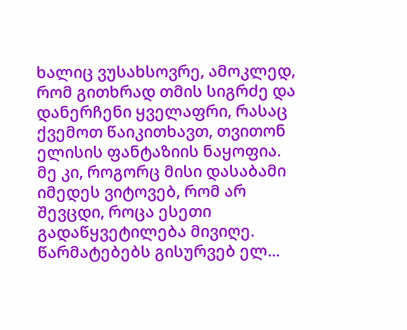ხალიც ვუსახსოვრე, ამოკლედ, რომ გითხრად თმის სიგრძე და დანერჩენი ყველაფრი, რასაც ქვემოთ წაიკითხავთ, თვითონ ელისის ფანტაზიის ნაყოფია. მე კი, როგორც მისი დასაბამი იმედეს ვიტოვებ, რომ არ შევცდი, როცა ესეთი გადაწყვეტილება მივიღე. წარმატებებს გისურვებ ელ...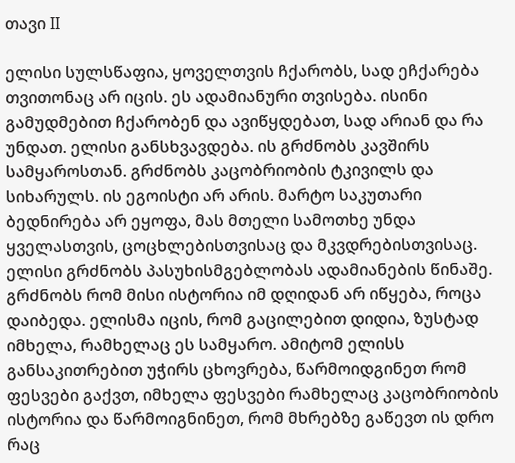თავი II

ელისი სულსწაფია, ყოველთვის ჩქარობს, სად ეჩქარება თვითონაც არ იცის. ეს ადამიანური თვისება. ისინი გამუდმებით ჩქარობენ და ავიწყდებათ, სად არიან და რა უნდათ. ელისი განსხვავდება. ის გრძნობს კავშირს სამყაროსთან. გრძნობს კაცობრიობის ტკივილს და სიხარულს. ის ეგოისტი არ არის. მარტო საკუთარი ბედნირება არ ეყოფა, მას მთელი სამოთხე უნდა ყველასთვის, ცოცხლებისთვისაც და მკვდრებისთვისაც. ელისი გრძნობს პასუხისმგებლობას ადამიანების წინაშე. გრძნობს რომ მისი ისტორია იმ დღიდან არ იწყება, როცა დაიბედა. ელისმა იცის, რომ გაცილებით დიდია, ზუსტად იმხელა, რამხელაც ეს სამყარო. ამიტომ ელისს განსაკითრებით უჭირს ცხოვრება, წარმოიდგინეთ რომ ფესვები გაქვთ, იმხელა ფესვები რამხელაც კაცობრიობის ისტორია და წარმოიგნინეთ, რომ მხრებზე გაწევთ ის დრო რაც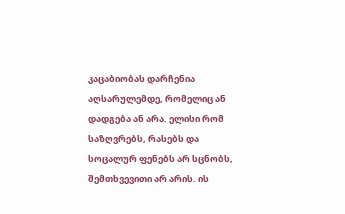კაცაბიობას დარჩენია აღსარულემდე, რომელიც ან დადგება ან არა. ელისი რომ საზღვრებს, რასებს და სოცალურ ფენებს არ სცნობს, შემთხვევითი არ არის. ის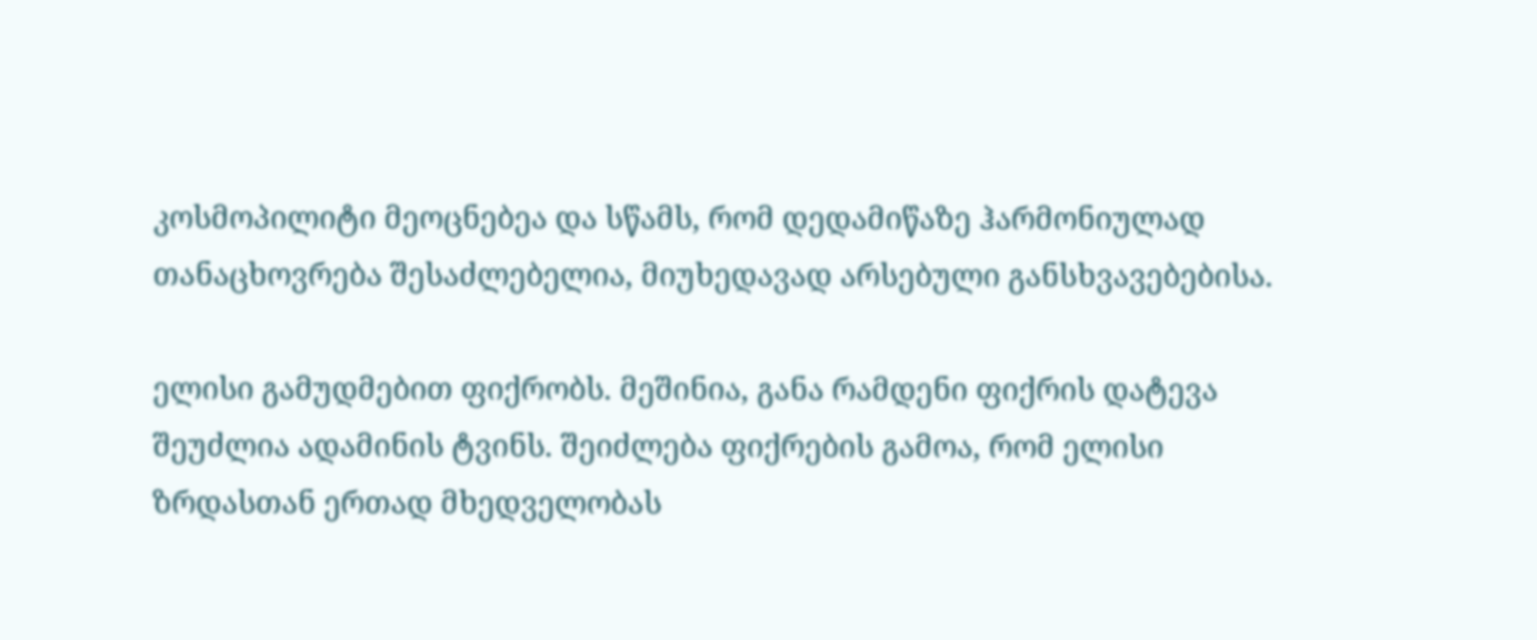კოსმოპილიტი მეოცნებეა და სწამს, რომ დედამიწაზე ჰარმონიულად თანაცხოვრება შესაძლებელია, მიუხედავად არსებული განსხვავებებისა.

ელისი გამუდმებით ფიქრობს. მეშინია, განა რამდენი ფიქრის დატევა შეუძლია ადამინის ტვინს. შეიძლება ფიქრების გამოა, რომ ელისი ზრდასთან ერთად მხედველობას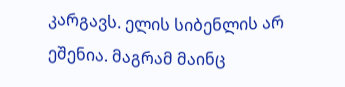კარგავს. ელის სიბენლის არ ეშენია. მაგრამ მაინც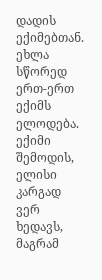დადის ექიმებთან. ეხლა სწორედ ერთ-ერთ ექიმს ელოდება. ექიმი შემოდის, ელისი კარგად ვერ ხედავს, მაგრამ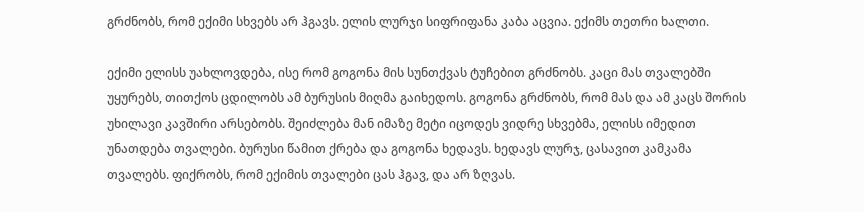გრძნობს, რომ ექიმი სხვებს არ ჰგავს. ელის ლურჯი სიფრიფანა კაბა აცვია. ექიმს თეთრი ხალთი.

ექიმი ელისს უახლოვდება, ისე რომ გოგონა მის სუნთქვას ტუჩებით გრძნობს. კაცი მას თვალებში უყურებს, თითქოს ცდილობს ამ ბურუსის მიღმა გაიხედოს. გოგონა გრძნობს, რომ მას და ამ კაცს შორის უხილავი კავშირი არსებობს. შეიძლება მან იმაზე მეტი იცოდეს ვიდრე სხვებმა, ელისს იმედით უნათდება თვალები. ბურუსი წამით ქრება და გოგონა ხედავს. ხედავს ლურჯ, ცასავით კამკამა თვალებს. ფიქრობს, რომ ექიმის თვალები ცას ჰგავ, და არ ზღვას.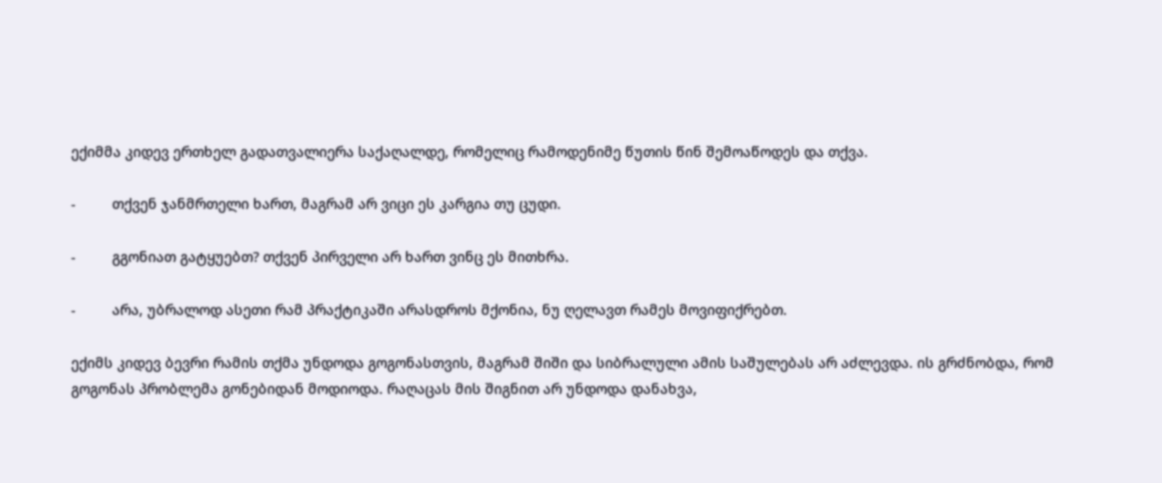ექიმმა კიდევ ერთხელ გადათვალიერა საქაღალდე, რომელიც რამოდენიმე წუთის წინ შემოაწოდეს და თქვა.

-         თქვენ ჯანმრთელი ხართ, მაგრამ არ ვიცი ეს კარგია თუ ცუდი.

-         გგონიათ გატყუებთ? თქვენ პირველი არ ხართ ვინც ეს მითხრა.

-         არა, უბრალოდ ასეთი რამ პრაქტიკაში არასდროს მქონია, ნუ ღელავთ რამეს მოვიფიქრებთ.

ექიმს კიდევ ბევრი რამის თქმა უნდოდა გოგონასთვის, მაგრამ შიში და სიბრალული ამის საშულებას არ აძლევდა. ის გრძნობდა, რომ გოგონას პრობლემა გონებიდან მოდიოდა. რაღაცას მის შიგნით არ უნდოდა დანახვა,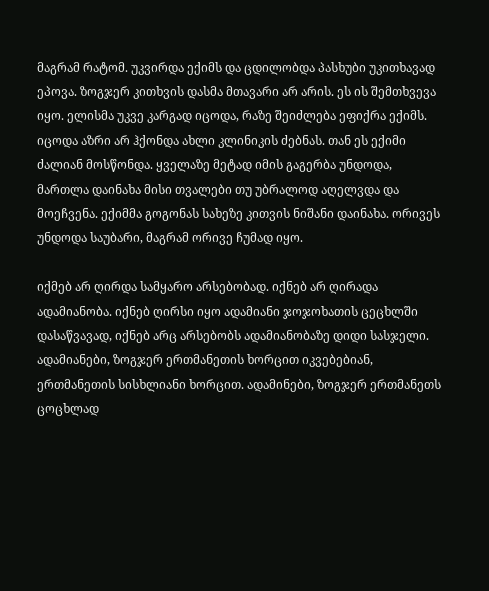მაგრამ რატომ. უკვირდა ექიმს და ცდილობდა პასხუბი უკითხავად ეპოვა. ზოგჯერ კითხვის დასმა მთავარი არ არის. ეს ის შემთხვევა იყო. ელისმა უკვე კარგად იცოდა, რაზე შეიძლება ეფიქრა ექიმს. იცოდა აზრი არ ჰქონდა ახლი კლინიკის ძებნას. თან ეს ექიმი ძალიან მოსწონდა. ყველაზე მეტად იმის გაგერბა უნდოდა, მართლა დაინახა მისი თვალები თუ უბრალოდ აღელვდა და მოეჩვენა. ექიმმა გოგონას სახეზე კითვის ნიშანი დაინახა. ორივეს უნდოდა საუბარი, მაგრამ ორივე ჩუმად იყო.

იქმებ არ ღირდა სამყარო არსებობად. იქნებ არ ღირადა ადამიანობა. იქნებ ღირსი იყო ადამიანი ჯოჯოხათის ცეცხლში დასაწვავად, იქნებ არც არსებობს ადამიანობაზე დიდი სასჯელი. ადამიანები, ზოგჯერ ერთმანეთის ხორცით იკვებებიან, ერთმანეთის სისხლიანი ხორცით. ადამინები, ზოგჯერ ერთმანეთს ცოცხლად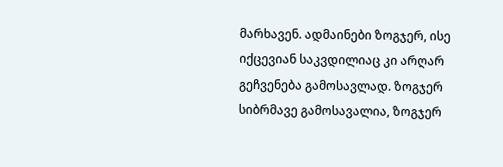მარხავენ. ადმაინები ზოგჯერ, ისე იქცევიან საკვდილიაც კი არღარ გეჩვენება გამოსავლად. ზოგჯერ სიბრმავე გამოსავალია, ზოგჯერ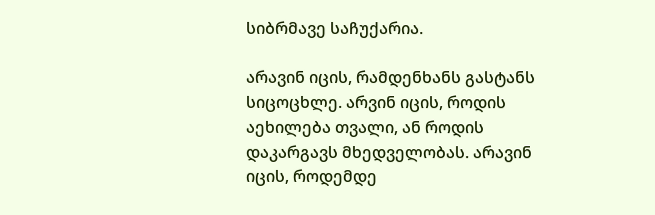სიბრმავე საჩუქარია.

არავინ იცის, რამდენხანს გასტანს სიცოცხლე. არვინ იცის, როდის აეხილება თვალი, ან როდის დაკარგავს მხედველობას. არავინ იცის, როდემდე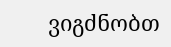ვიგძნობთ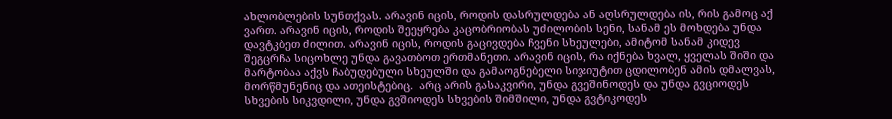ახლობლების სუნთქვას. არავინ იცის, როდის დასრულდება ან აღსრულდება ის, რის გამოც აქ ვართ. არავინ იცის, როდის შეეყრება კაცობრიობას უძილობის სენი, სანამ ეს მოხდება უნდა დავტკბეთ ძილით. არავინ იცის, როდის გაცივდება ჩვენი სხეულები, ამიტომ სანამ კიდევ შეგცრჩა სიცოხლე უნდა გავათბოთ ერთმანეთი. არავინ იცის, რა იქნება ხვალ, ყველას შიში და მარტობაა აქვს ჩაბუდებული სხეულში და გამაოგნებელი სიჯიუტით ცდილობენ ამის დმალვას, მორწმუნენიც და ათეისტებიც.  არც არის გასაკვირი, უნდა გვეშინოდეს და უნდა გვციოდეს სხვების სიკვდილი, უნდა გვშიოდეს სხვების შიმშილი, უნდა გვტიკოდეს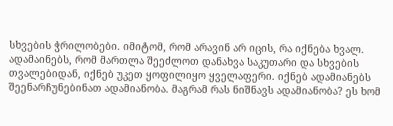სხვების ჭრილობები. იმიტომ, რომ არავინ არ იცის, რა იქნება ხვალ. ადამაინებს, რომ მართლა შეეძლოთ დანახვა საკუთარი და სხვების თვალებიდან, იქნებ უკეთ ყოფილიყო ყველაფერი. იქნებ ადამიანებს შეენარჩუნებინათ ადამიანობა. მაგრამ რას ნიშნავს ადამიანობა? ეს ხომ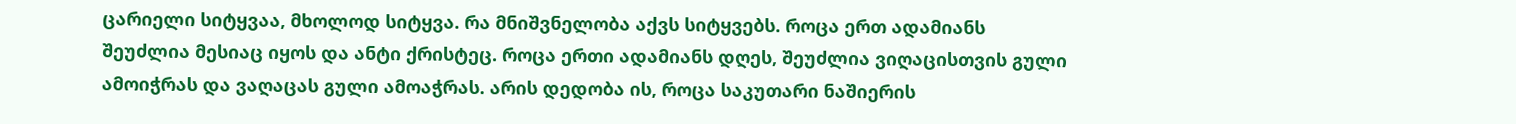ცარიელი სიტყვაა, მხოლოდ სიტყვა. რა მნიშვნელობა აქვს სიტყვებს. როცა ერთ ადამიანს შეუძლია მესიაც იყოს და ანტი ქრისტეც. როცა ერთი ადამიანს დღეს, შეუძლია ვიღაცისთვის გული ამოიჭრას და ვაღაცას გული ამოაჭრას. არის დედობა ის, როცა საკუთარი ნაშიერის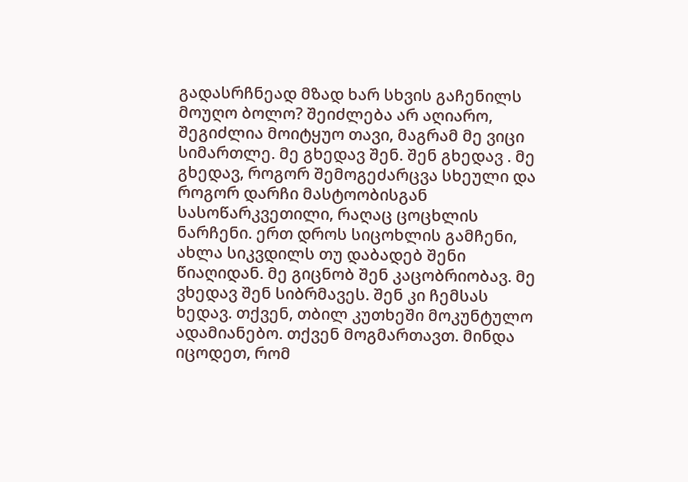გადასრჩნეად მზად ხარ სხვის გაჩენილს მოუღო ბოლო? შეიძლება არ აღიარო, შეგიძლია მოიტყუო თავი, მაგრამ მე ვიცი სიმართლე. მე გხედავ შენ. შენ გხედავ . მე გხედავ, როგორ შემოგეძარცვა სხეული და როგორ დარჩი მასტოობისგან სასოწარკვეთილი, რაღაც ცოცხლის ნარჩენი. ერთ დროს სიცოხლის გამჩენი, ახლა სიკვდილს თუ დაბადებ შენი წიაღიდან. მე გიცნობ შენ კაცობრიობავ. მე ვხედავ შენ სიბრმავეს. შენ კი ჩემსას ხედავ. თქვენ, თბილ კუთხეში მოკუნტულო ადამიანებო. თქვენ მოგმართავთ. მინდა იცოდეთ, რომ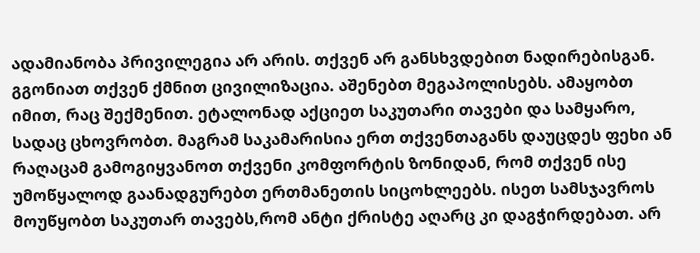ადამიანობა პრივილეგია არ არის. თქვენ არ განსხვდებით ნადირებისგან. გგონიათ თქვენ ქმნით ცივილიზაცია. აშენებთ მეგაპოლისებს. ამაყობთ იმით, რაც შექმენით. ეტალონად აქციეთ საკუთარი თავები და სამყარო, სადაც ცხოვრობთ. მაგრამ საკამარისია ერთ თქვენთაგანს დაუცდეს ფეხი ან რაღაცამ გამოგიყვანოთ თქვენი კომფორტის ზონიდან, რომ თქვენ ისე უმოწყალოდ გაანადგურებთ ერთმანეთის სიცოხლეებს. ისეთ სამსჯავროს მოუწყობთ საკუთარ თავებს,რომ ანტი ქრისტე აღარც კი დაგჭირდებათ. არ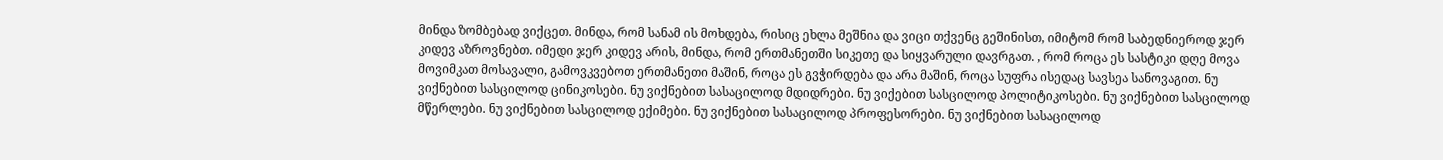მინდა ზომბებად ვიქცეთ. მინდა, რომ სანამ ის მოხდება, რისიც ეხლა მეშნია და ვიცი თქვენც გეშინისთ, იმიტომ რომ საბედნიეროდ ჯერ კიდევ აზროვნებთ. იმედი ჯერ კიდევ არის, მინდა, რომ ერთმანეთში სიკეთე და სიყვარული დავრგათ. , რომ როცა ეს სასტიკი დღე მოვა მოვიმკათ მოსავალი, გამოვკვებოთ ერთმანეთი მაშინ, როცა ეს გვჭირდება და არა მაშინ, როცა სუფრა ისედაც სავსეა სანოვაგით. ნუ ვიქნებით სასცილოდ ცინიკოსები. ნუ ვიქნებით სასაცილოდ მდიდრები. ნუ ვიქებით სასცილოდ პოლიტიკოსები. ნუ ვიქნებით სასცილოდ მწერლები. ნუ ვიქნებით სასცილოდ ექიმები. ნუ ვიქნებით სასაცილოდ პროფესორები. ნუ ვიქნებით სასაცილოდ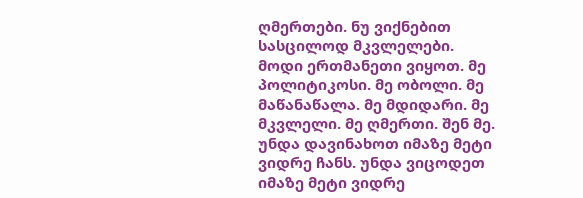ღმერთები. ნუ ვიქნებით სასცილოდ მკვლელები. მოდი ერთმანეთი ვიყოთ. მე პოლიტიკოსი. მე ობოლი. მე მაწანაწალა. მე მდიდარი. მე მკვლელი. მე ღმერთი. შენ მე. უნდა დავინახოთ იმაზე მეტი ვიდრე ჩანს. უნდა ვიცოდეთ იმაზე მეტი ვიდრე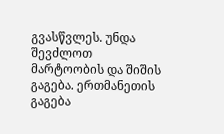გვასწვლეს. უნდა შევძლოთ მარტოობის და შიშის გაგება. ერთმანეთის გაგება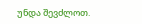უნდა შევძლოთ.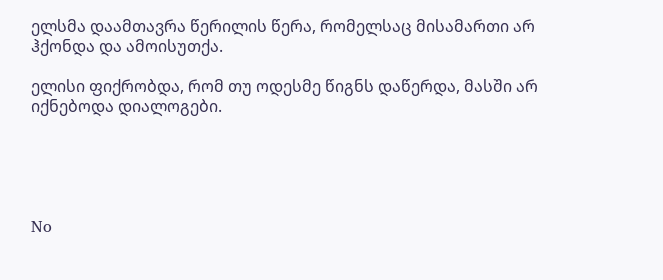ელსმა დაამთავრა წერილის წერა, რომელსაც მისამართი არ ჰქონდა და ამოისუთქა.

ელისი ფიქრობდა, რომ თუ ოდესმე წიგნს დაწერდა, მასში არ იქნებოდა დიალოგები.





No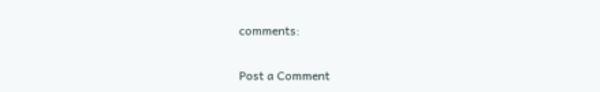comments:

Post a Comment